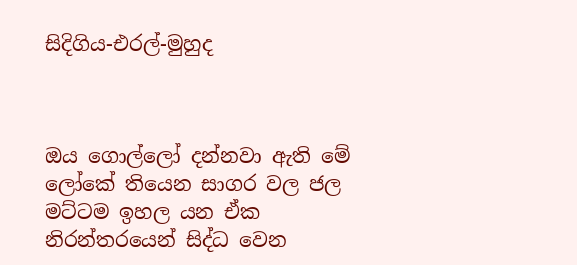සිදිගිය-එරල්-මුහුද



ඔය ගොල්ලෝ දන්නවා ඇති මේ ලෝකේ තියෙන සාගර වල ජල මට්ටම ඉහල යන ඒක නිරන්තරයෙන් සිද්ධ වෙන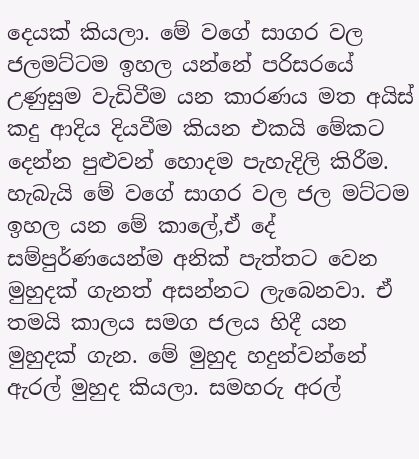දෙයක් කියලා. මේ වගේ සාගර වල ජලමට්ටම ඉහල යන්නේ පරිසරයේ උණුසුම වැඩිවීම යන කාරණය මත අයිස් කදු ආදිය දියවීම කියන එකයි මේකට දෙන්න පුළුවන් හොදම පැහැදිලි කිරීම. හැබැයි මේ වගේ සාගර වල ජල මට්ටම ඉහල යන මේ කාලේ,ඒ දේ සම්පුර්ණයෙන්ම අනික් පැත්තට වෙන මුහුදක් ගැනත් අසන්නට ලැබෙනවා. ඒ තමයි කාලය සමග ජලය හිදී යන මුහුදක් ගැන. මේ මුහුද හදුන්වන්නේ ඇරල් මුහුද කියලා. සමහරු අරල්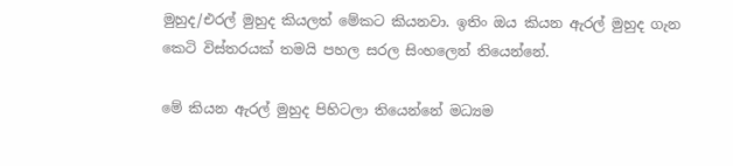මුහුද/එරල් මුහුද කියලත් මේකට කියනවා. ඉතිං ඔය කියන ඇරල් මුහුද ගැන කෙටි විස්තරයක් තමයි පහල සරල සිංහලෙන් තියෙන්නේ.

මේ කියන ඇරල් මුහුද පිහිටලා තියෙන්නේ මධ්‍යම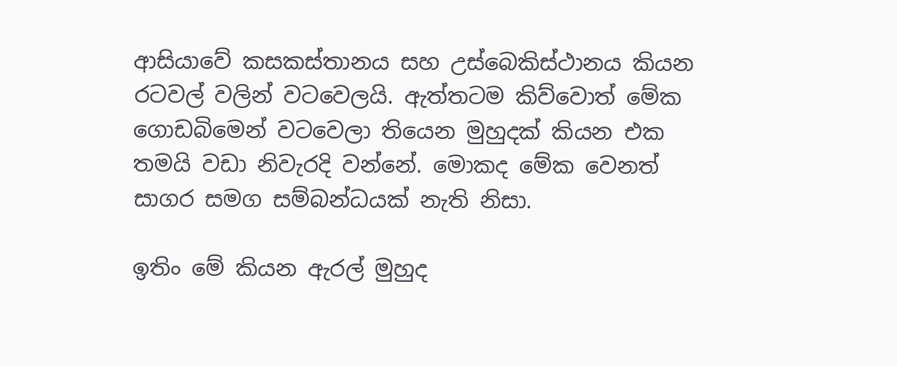ආසියාවේ කසකස්තානය සහ උස්බෙකිස්ථානය කියන රටවල් වලින් වටවෙලයි. ඇත්තටම කිව්වොත් මේක ගොඩබිමෙන් වටවෙලා තියෙන මුහුදක් කියන එක තමයි වඩා නිවැරදි වන්නේ. මොකද මේක වෙනත් සාගර සමග සම්බන්ධයක් නැති නිසා.

ඉතිං මේ කියන ඇරල් මුහුද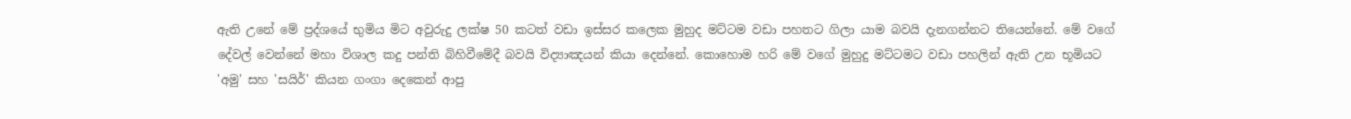ඇති උනේ මේ ප්‍රද්ශයේ භුමිය මිට අවුරුදු ලක්ෂ 50 කටත් වඩා ඉස්සර කලෙක මුහුද මට්ටම වඩා පහතට ගිලා යාම බවයි දැනගන්නට තියෙන්නේ. මේ වගේ දේවල් වෙන්නේ මහා විශාල කදු පන්ති බිහිවීමේදී බවයි විද්‍යාඤයන් කියා දෙන්නේ. කොහොම හරි මේ වගේ මුහුදු මට්ටමට වඩා පහලින් ඇති උන භූමියට 'අමු' සහ 'සයිර්' කියන ගංගා දෙකෙන් ආපු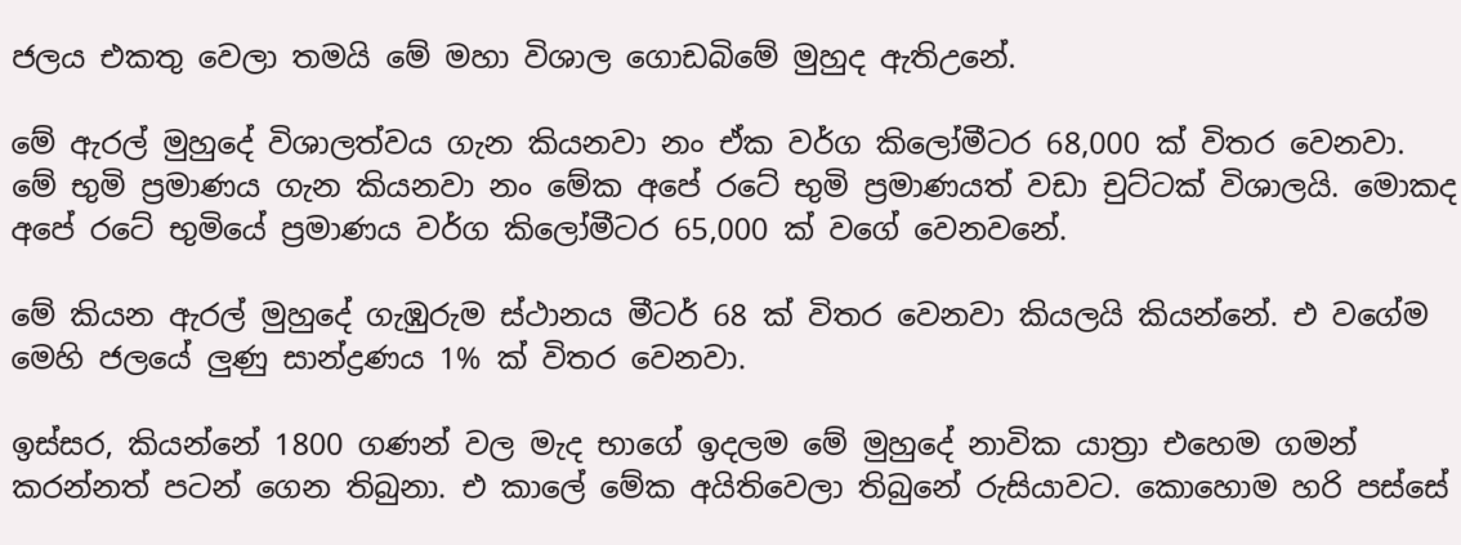ජලය එකතු වෙලා තමයි මේ මහා විශාල ගොඩබිමේ මුහුද ඇතිඋනේ.

මේ ඇරල් මුහුදේ විශාලත්වය ගැන කියනවා නං ඒක වර්ග කිලෝමීටර 68,000 ක් විතර වෙනවා. මේ භුමි ප්‍රමාණය ගැන කියනවා නං මේක අපේ රටේ භුමි ප්‍රමාණයත් වඩා චුට්ටක් විශාලයි. මොකද අපේ රටේ භුමියේ ප්‍රමාණය වර්ග කිලෝමීටර 65,000 ක් වගේ වෙනවනේ.

මේ කියන ඇරල් මුහුදේ ගැඹුරුම ස්ථානය මීටර් 68 ක් විතර වෙනවා කියලයි කියන්නේ. එ වගේම මෙහි ජලයේ ලුණු සාන්ද්‍රණය 1% ක් විතර වෙනවා.

ඉස්සර, කියන්නේ 1800 ගණන් වල මැද භාගේ ඉදලම මේ මුහුදේ නාවික යාත්‍රා එහෙම ගමන් කරන්නත් පටන් ගෙන තිබුනා. එ කාලේ මේක අයිතිවෙලා තිබුනේ රුසියාවට. කොහොම හරි පස්සේ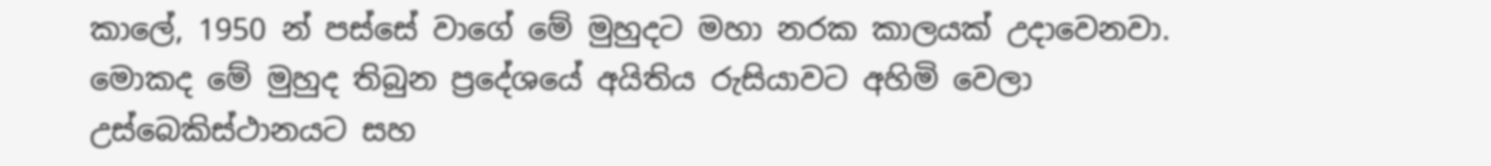කාලේ, 1950 න් පස්සේ වාගේ මේ මුහුදට මහා නරක කාලයක් උදාවෙනවා. මොකද මේ මුහුද තිබුන ප්‍රදේශයේ අයිතිය රුසියාවට අහිමි වෙලා උස්බෙකිස්ථානයට සහ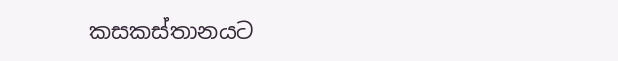කසකස්තානයට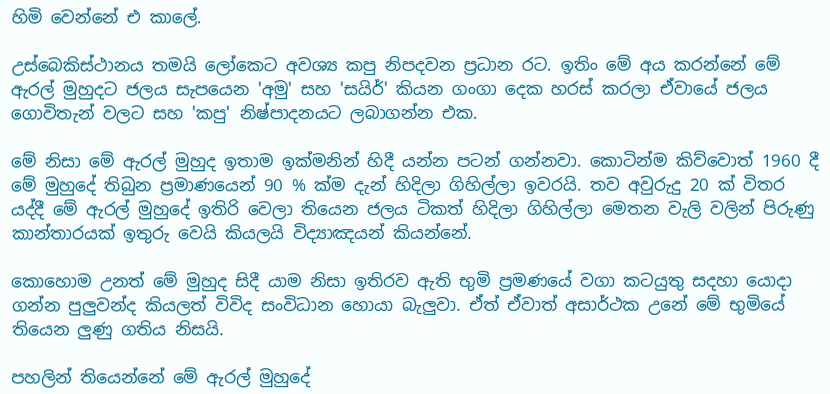හිමි වෙන්නේ එ කාලේ.

උස්බෙකිස්ථානය තමයි ලෝකෙට අවශ්‍ය කපු නිපදවන ප්‍රධාන රට. ඉතිං මේ අය කරන්නේ මේ ඇරල් මුහුදට ජලය සැපයෙන 'අමු' සහ 'සයිර්' කියන ගංගා දෙක හරස් කරලා ඒවායේ ජලය ගොවිතැන් වලට සහ 'කපු' නිෂ්පාදනයට ලබාගන්න එක.

මේ නිසා මේ ඇරල් මුහුද ඉතාම ඉක්මනින් හිදී යන්න පටන් ගන්නවා. කොටින්ම කිව්වොත් 1960 දී මේ මුහුදේ තිබුන ප්‍රමාණයෙන් 90 % ක්ම දැන් හිදිලා ගිහිල්ලා ඉවරයි. තව අවුරුදු 20 ක් විතර යද්දී මේ ඇරල් මුහුදේ ඉතිරි වෙලා තියෙන ජලය ටිකත් හිදිලා ගිහිල්ලා මෙතන වැලි වලින් පිරුණු කාන්තාරයක් ඉතුරු වෙයි කියලයි විද්‍යාඤයන් කියන්නේ.

කොහොම උනත් මේ මුහුද සිදී යාම නිසා ඉතිරව ඇති භුමි ප්‍රමණයේ වගා කටයුතු සදහා යොදා ගන්න පුලුවන්ද කියලත් විවිද සංවිධාන හොයා බැලුවා. ඒත් ඒවාත් අසාර්ථක උනේ මේ භුමියේ තියෙන ලුණු ගතිය නිසයි.

පහලින් තියෙන්නේ මේ ඇරල් මුහුදේ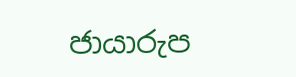ජායාරුප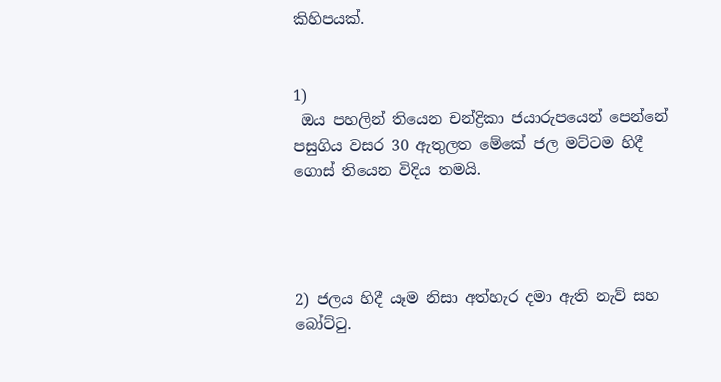කිහිපයක්.


1)
 ඔය පහලින් තියෙන චන්ද්‍රිකා ජයාරුපයෙන් පෙන්නේ පසුගිය වසර 30 ඇතුලත මේකේ ජල මට්ටම හිදී ගොස් තියෙන විදිය තමයි.




2) ජලය හිදී යෑම නිසා අත්හැර දමා ඇති නැව් සහ බෝට්ටු.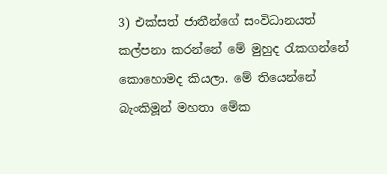3) එක්සත් ජාතීන්ගේ සංවිධානයත් කල්පනා කරන්නේ මේ මුහුද රැකගන්නේ කොහොමද කියලා. මේ තියෙන්නේ බැංකිමූන් මහතා මේක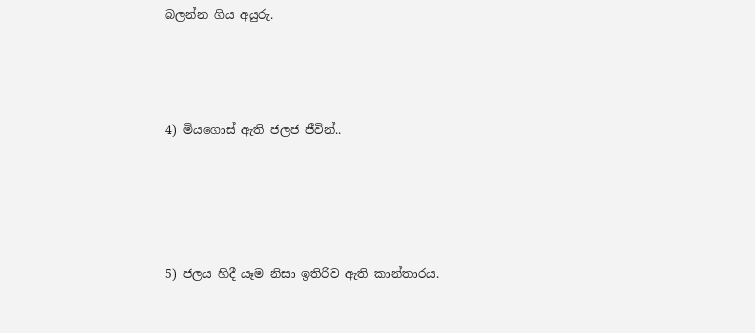බලන්න ගිය අයුරු.



4) මියගොස් ඇති ජලජ ජීවින්..




5) ජලය හිදී යෑම නිසා ඉතිරිව ඇති කාන්තාරය.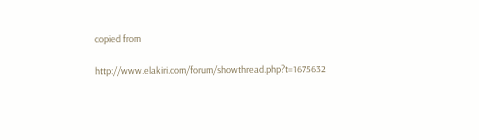copied from

http://www.elakiri.com/forum/showthread.php?t=1675632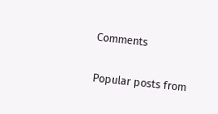Comments

Popular posts from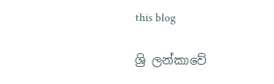this blog

ශ්‍රි ලන්කාවේ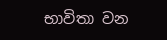භාවිතා වන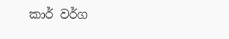කාර් වර්ග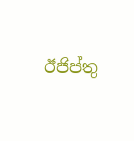ඊජිප්තු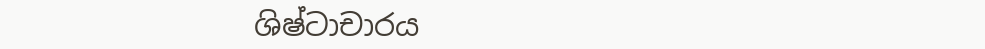ශිෂ්ටාචාරය